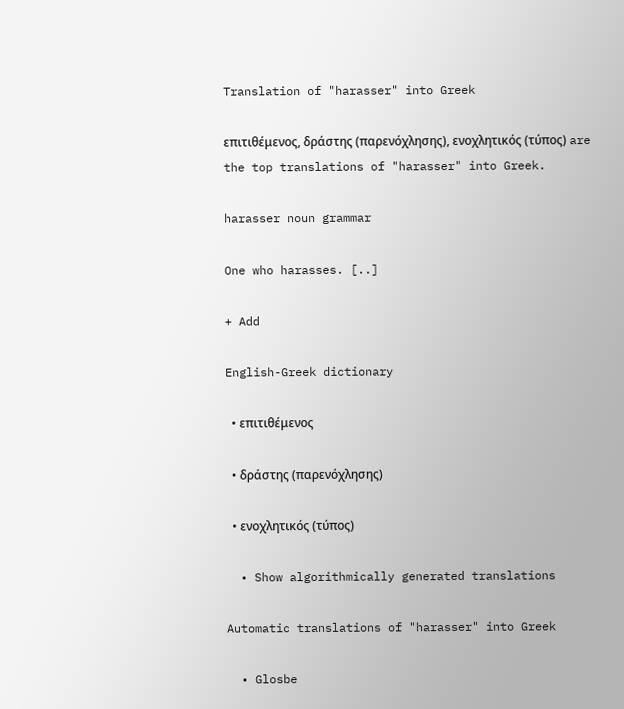Translation of "harasser" into Greek

επιτιθέμενος, δράστης (παρενόχλησης), ενοχλητικός (τύπος) are the top translations of "harasser" into Greek.

harasser noun grammar

One who harasses. [..]

+ Add

English-Greek dictionary

  • επιτιθέμενος

  • δράστης (παρενόχλησης)

  • ενοχλητικός (τύπος)

  • Show algorithmically generated translations

Automatic translations of "harasser" into Greek

  • Glosbe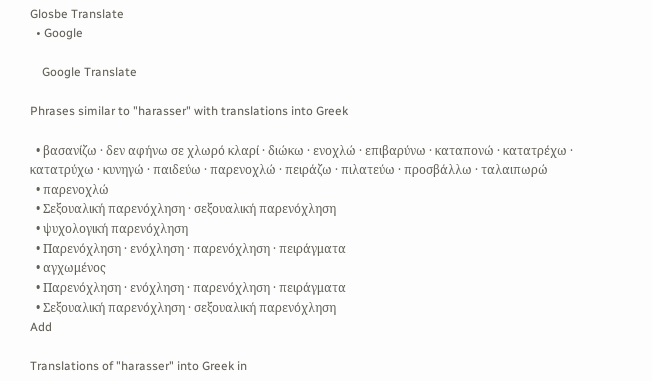Glosbe Translate
  • Google

    Google Translate

Phrases similar to "harasser" with translations into Greek

  • βασανίζω · δεν αφήνω σε χλωρό κλαρί · διώκω · ενοχλώ · επιβαρύνω · καταπονώ · κατατρέχω · κατατρύχω · κυνηγώ · παιδεύω · παρενοχλώ · πειράζω · πιλατεύω · προσβάλλω · ταλαιπωρώ
  • παρενοχλώ
  • Σεξουαλική παρενόχληση · σεξουαλική παρενόχληση
  • ψυχολογική παρενόχληση
  • Παρενόχληση · ενόχληση · παρενόχληση · πειράγματα
  • αγχωμένος
  • Παρενόχληση · ενόχληση · παρενόχληση · πειράγματα
  • Σεξουαλική παρενόχληση · σεξουαλική παρενόχληση
Add

Translations of "harasser" into Greek in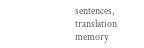sentences, translation memory